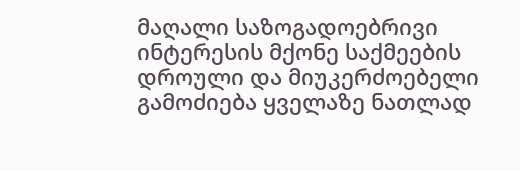მაღალი საზოგადოებრივი ინტერესის მქონე საქმეების დროული და მიუკერძოებელი გამოძიება ყველაზე ნათლად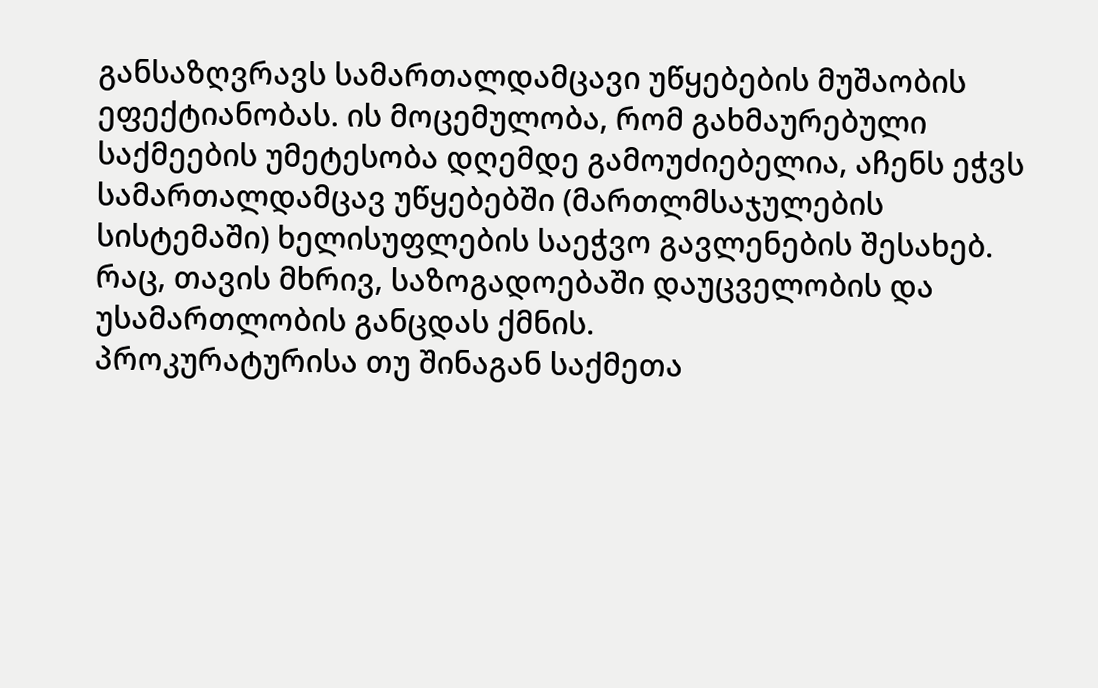განსაზღვრავს სამართალდამცავი უწყებების მუშაობის ეფექტიანობას. ის მოცემულობა, რომ გახმაურებული საქმეების უმეტესობა დღემდე გამოუძიებელია, აჩენს ეჭვს სამართალდამცავ უწყებებში (მართლმსაჯულების სისტემაში) ხელისუფლების საეჭვო გავლენების შესახებ. რაც, თავის მხრივ, საზოგადოებაში დაუცველობის და უსამართლობის განცდას ქმნის.
პროკურატურისა თუ შინაგან საქმეთა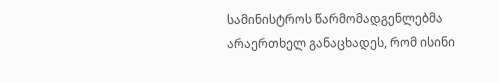სამინისტროს წარმომადგენლებმა არაერთხელ განაცხადეს, რომ ისინი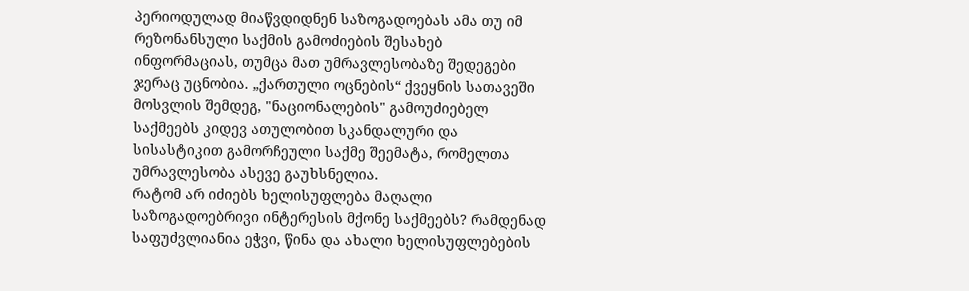პერიოდულად მიაწვდიდნენ საზოგადოებას ამა თუ იმ რეზონანსული საქმის გამოძიების შესახებ ინფორმაციას, თუმცა მათ უმრავლესობაზე შედეგები ჯერაც უცნობია. „ქართული ოცნების“ ქვეყნის სათავეში მოსვლის შემდეგ, "ნაციონალების" გამოუძიებელ საქმეებს კიდევ ათულობით სკანდალური და სისასტიკით გამორჩეული საქმე შეემატა, რომელთა უმრავლესობა ასევე გაუხსნელია.
რატომ არ იძიებს ხელისუფლება მაღალი საზოგადოებრივი ინტერესის მქონე საქმეებს? რამდენად საფუძვლიანია ეჭვი, წინა და ახალი ხელისუფლებების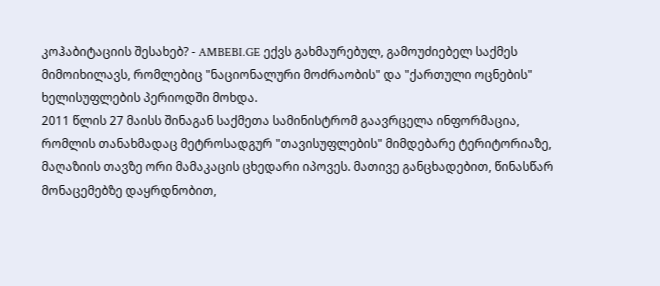კოჰაბიტაციის შესახებ? - AMBEBI.GE ექვს გახმაურებულ, გამოუძიებელ საქმეს მიმოიხილავს, რომლებიც "ნაციონალური მოძრაობის" და "ქართული ოცნების" ხელისუფლების პერიოდში მოხდა.
2011 წლის 27 მაისს შინაგან საქმეთა სამინისტრომ გაავრცელა ინფორმაცია, რომლის თანახმადაც მეტროსადგურ "თავისუფლების" მიმდებარე ტერიტორიაზე, მაღაზიის თავზე ორი მამაკაცის ცხედარი იპოვეს. მათივე განცხადებით, წინასწარ მონაცემებზე დაყრდნობით,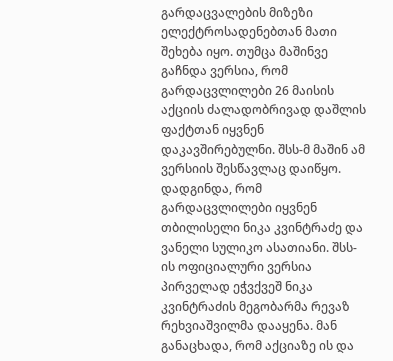გარდაცვალების მიზეზი ელექტროსადენებთან მათი შეხება იყო. თუმცა მაშინვე გაჩნდა ვერსია, რომ გარდაცვლილები 26 მაისის აქციის ძალადობრივად დაშლის ფაქტთან იყვნენ დაკავშირებულნი. შსს-მ მაშინ ამ ვერსიის შესწავლაც დაიწყო.
დადგინდა, რომ გარდაცვლილები იყვნენ თბილისელი ნიკა კვინტრაძე და ვანელი სულიკო ასათიანი. შსს-ის ოფიციალური ვერსია პირველად ეჭვქვეშ ნიკა კვინტრაძის მეგობარმა რევაზ რეხვიაშვილმა დააყენა. მან განაცხადა, რომ აქციაზე ის და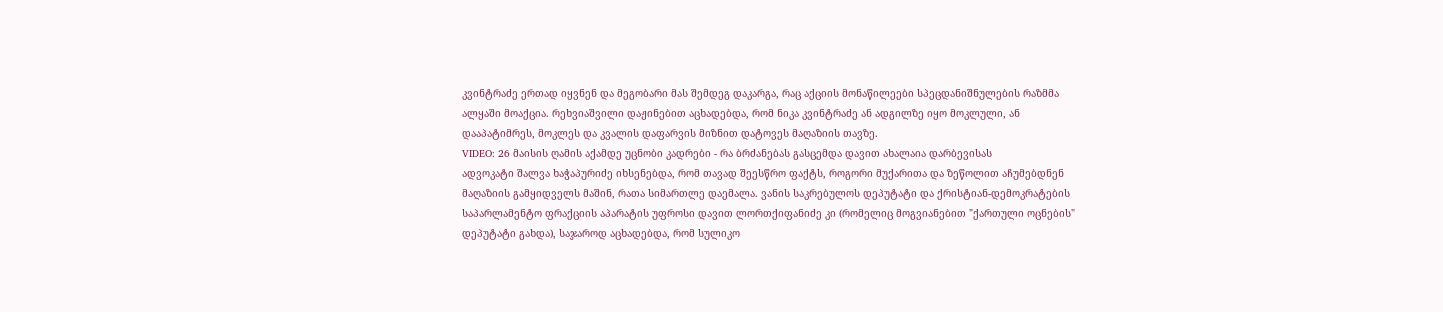კვინტრაძე ერთად იყვნენ და მეგობარი მას შემდეგ დაკარგა, რაც აქციის მონაწილეები სპეცდანიშნულების რაზმმა ალყაში მოაქცია. რეხვიაშვილი დაჟინებით აცხადებდა, რომ ნიკა კვინტრაძე ან ადგილზე იყო მოკლული, ან დააპატიმრეს, მოკლეს და კვალის დაფარვის მიზნით დატოვეს მაღაზიის თავზე.
VIDEO: 26 მაისის ღამის აქამდე უცნობი კადრები - რა ბრძანებას გასცემდა დავით ახალაია დარბევისას
ადვოკატი შალვა ხაჭაპურიძე იხსენებდა, რომ თავად შეესწრო ფაქტს, როგორი მუქარითა და ზეწოლით აჩუმებდნენ მაღაზიის გამყიდველს მაშინ, რათა სიმართლე დაემალა. ვანის საკრებულოს დეპუტატი და ქრისტიან-დემოკრატების საპარლამენტო ფრაქციის აპარატის უფროსი დავით ლორთქიფანიძე კი (რომელიც მოგვიანებით "ქართული ოცნების" დეპუტატი გახდა), საჯაროდ აცხადებდა, რომ სულიკო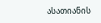ასათიანის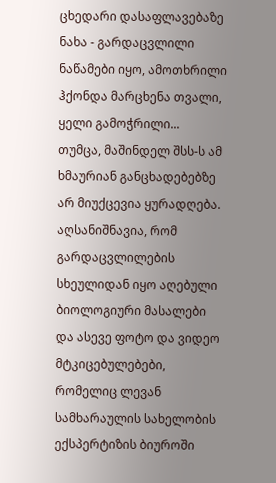ცხედარი დასაფლავებაზე ნახა - გარდაცვლილი ნაწამები იყო, ამოთხრილი ჰქონდა მარცხენა თვალი, ყელი გამოჭრილი...
თუმცა, მაშინდელ შსს-ს ამ ხმაურიან განცხადებებზე არ მიუქცევია ყურადღება. აღსანიშნავია, რომ გარდაცვლილების სხეულიდან იყო აღებული ბიოლოგიური მასალები და ასევე ფოტო და ვიდეო მტკიცებულებები, რომელიც ლევან სამხარაულის სახელობის ექსპერტიზის ბიუროში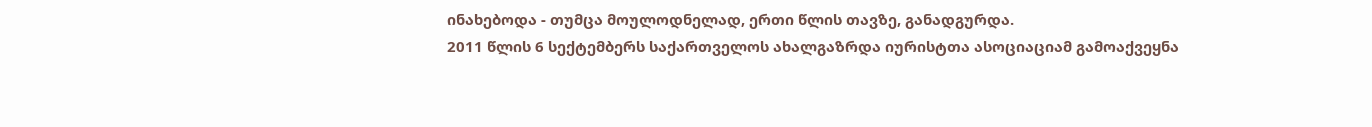ინახებოდა - თუმცა მოულოდნელად, ერთი წლის თავზე, განადგურდა.
2011 წლის 6 სექტემბერს საქართველოს ახალგაზრდა იურისტთა ასოციაციამ გამოაქვეყნა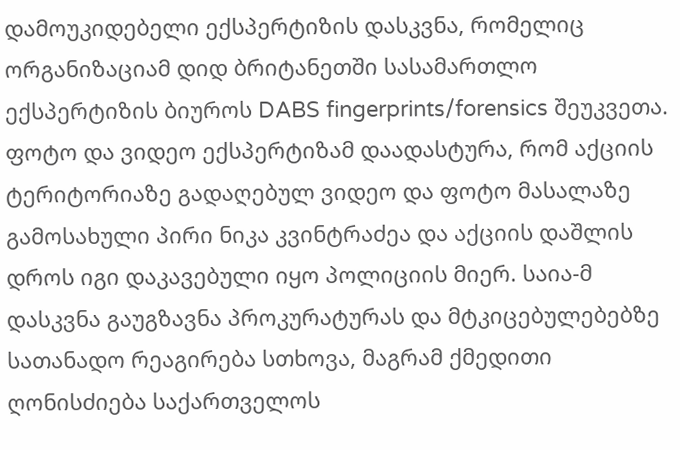დამოუკიდებელი ექსპერტიზის დასკვნა, რომელიც ორგანიზაციამ დიდ ბრიტანეთში სასამართლო ექსპერტიზის ბიუროს DABS fingerprints/forensics შეუკვეთა. ფოტო და ვიდეო ექსპერტიზამ დაადასტურა, რომ აქციის ტერიტორიაზე გადაღებულ ვიდეო და ფოტო მასალაზე გამოსახული პირი ნიკა კვინტრაძეა და აქციის დაშლის დროს იგი დაკავებული იყო პოლიციის მიერ. საია-მ დასკვნა გაუგზავნა პროკურატურას და მტკიცებულებებზე სათანადო რეაგირება სთხოვა, მაგრამ ქმედითი ღონისძიება საქართველოს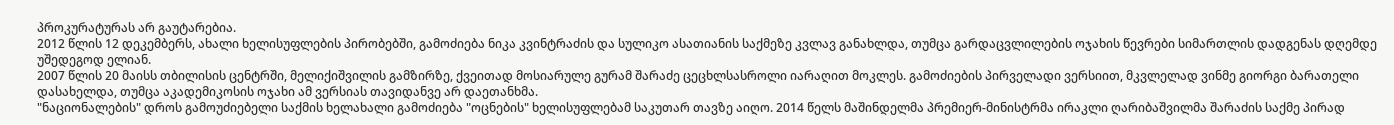პროკურატურას არ გაუტარებია.
2012 წლის 12 დეკემბერს, ახალი ხელისუფლების პირობებში, გამოძიება ნიკა კვინტრაძის და სულიკო ასათიანის საქმეზე კვლავ განახლდა, თუმცა გარდაცვლილების ოჯახის წევრები სიმართლის დადგენას დღემდე უშედეგოდ ელიან.
2007 წლის 20 მაისს თბილისის ცენტრში, მელიქიშვილის გამზირზე, ქვეითად მოსიარულე გურამ შარაძე ცეცხლსასროლი იარაღით მოკლეს. გამოძიების პირველადი ვერსიით, მკვლელად ვინმე გიორგი ბარათელი დასახელდა, თუმცა აკადემიკოსის ოჯახი ამ ვერსიას თავიდანვე არ დაეთანხმა.
"ნაციონალების" დროს გამოუძიებელი საქმის ხელახალი გამოძიება "ოცნების" ხელისუფლებამ საკუთარ თავზე აიღო. 2014 წელს მაშინდელმა პრემიერ-მინისტრმა ირაკლი ღარიბაშვილმა შარაძის საქმე პირად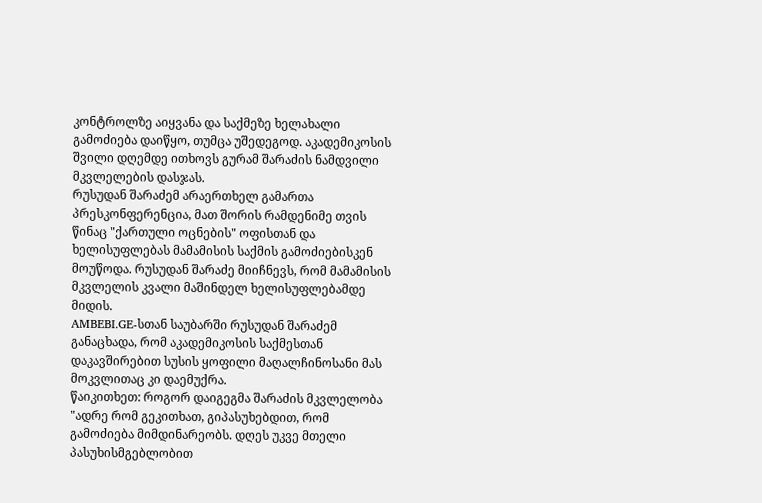კონტროლზე აიყვანა და საქმეზე ხელახალი გამოძიება დაიწყო, თუმცა უშედეგოდ. აკადემიკოსის შვილი დღემდე ითხოვს გურამ შარაძის ნამდვილი მკვლელების დასჯას.
რუსუდან შარაძემ არაერთხელ გამართა პრესკონფერენცია, მათ შორის რამდენიმე თვის წინაც "ქართული ოცნების" ოფისთან და ხელისუფლებას მამამისის საქმის გამოძიებისკენ მოუწოდა. რუსუდან შარაძე მიიჩნევს, რომ მამამისის მკვლელის კვალი მაშინდელ ხელისუფლებამდე მიდის.
AMBEBI.GE-სთან საუბარში რუსუდან შარაძემ განაცხადა, რომ აკადემიკოსის საქმესთან დაკავშირებით სუსის ყოფილი მაღალჩინოსანი მას მოკვლითაც კი დაემუქრა.
წაიკითხეთ: როგორ დაიგეგმა შარაძის მკვლელობა
"ადრე რომ გეკითხათ, გიპასუხებდით, რომ გამოძიება მიმდინარეობს. დღეს უკვე მთელი პასუხისმგებლობით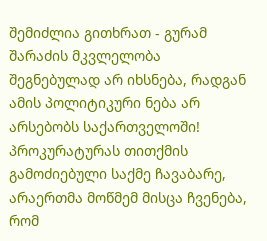შემიძლია გითხრათ - გურამ შარაძის მკვლელობა შეგნებულად არ იხსნება, რადგან ამის პოლიტიკური ნება არ არსებობს საქართველოში! პროკურატურას თითქმის გამოძიებული საქმე ჩავაბარე, არაერთმა მოწმემ მისცა ჩვენება, რომ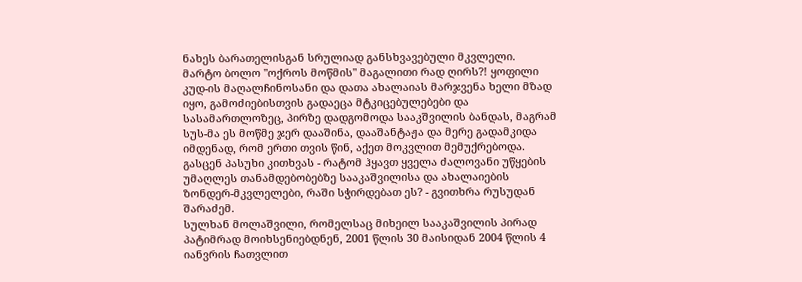ნახეს ბარათელისგან სრულიად განსხვავებული მკვლელი.
მარტო ბოლო "ოქროს მოწმის" მაგალითი რად ღირს?! ყოფილი კუდ-ის მაღალჩინოსანი და დათა ახალაიას მარჯვენა ხელი მზად იყო, გამოძიებისთვის გადაეცა მტკიცებულებები და სასამართლოზეც, პირზე დადგომოდა სააკშვილის ბანდას, მაგრამ სუს-მა ეს მოწმე ჯერ დააშინა, დააშანტაჟა და მერე გადამკიდა იმდენად, რომ ერთი თვის წინ, აქეთ მოკვლით მემუქრებოდა. გასცენ პასუხი კითხვას - რატომ ჰყავთ ყველა ძალოვანი უწყების უმაღლეს თანამდებობებზე სააკაშვილისა და ახალაიების ზონდერ-მკვლელები, რაში სჭირდებათ ეს? - გვითხრა რუსუდან შარაძემ.
სულხან მოლაშვილი, რომელსაც მიხეილ სააკაშვილის პირად პატიმრად მოიხსენიებდნენ, 2001 წლის 30 მაისიდან 2004 წლის 4 იანვრის ჩათვლით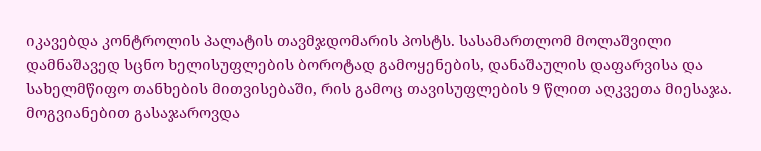იკავებდა კონტროლის პალატის თავმჯდომარის პოსტს. სასამართლომ მოლაშვილი დამნაშავედ სცნო ხელისუფლების ბოროტად გამოყენების, დანაშაულის დაფარვისა და სახელმწიფო თანხების მითვისებაში, რის გამოც თავისუფლების 9 წლით აღკვეთა მიესაჯა.
მოგვიანებით გასაჯაროვდა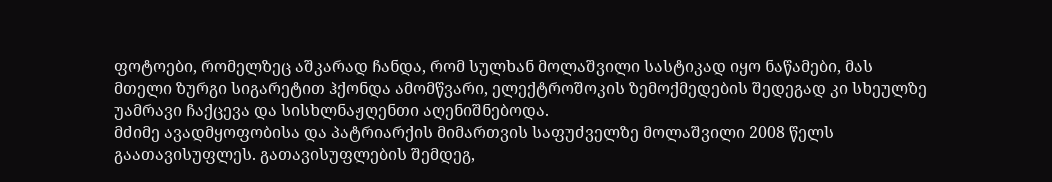ფოტოები, რომელზეც აშკარად ჩანდა, რომ სულხან მოლაშვილი სასტიკად იყო ნაწამები, მას მთელი ზურგი სიგარეტით ჰქონდა ამომწვარი, ელექტროშოკის ზემოქმედების შედეგად კი სხეულზე უამრავი ჩაქცევა და სისხლნაჟღენთი აღენიშნებოდა.
მძიმე ავადმყოფობისა და პატრიარქის მიმართვის საფუძველზე მოლაშვილი 2008 წელს გაათავისუფლეს. გათავისუფლების შემდეგ,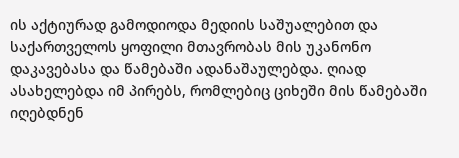ის აქტიურად გამოდიოდა მედიის საშუალებით და საქართველოს ყოფილი მთავრობას მის უკანონო დაკავებასა და წამებაში ადანაშაულებდა. ღიად ასახელებდა იმ პირებს, რომლებიც ციხეში მის წამებაში იღებდნენ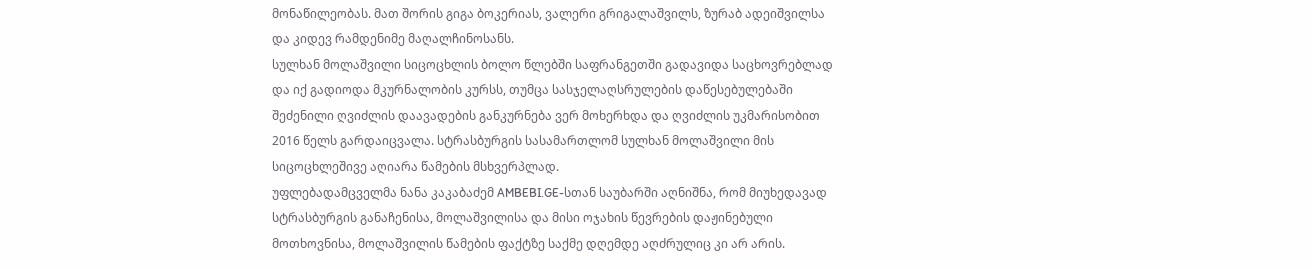მონაწილეობას. მათ შორის გიგა ბოკერიას, ვალერი გრიგალაშვილს, ზურაბ ადეიშვილსა და კიდევ რამდენიმე მაღალჩინოსანს.
სულხან მოლაშვილი სიცოცხლის ბოლო წლებში საფრანგეთში გადავიდა საცხოვრებლად და იქ გადიოდა მკურნალობის კურსს, თუმცა სასჯელაღსრულების დაწესებულებაში შეძენილი ღვიძლის დაავადების განკურნება ვერ მოხერხდა და ღვიძლის უკმარისობით 2016 წელს გარდაიცვალა. სტრასბურგის სასამართლომ სულხან მოლაშვილი მის სიცოცხლეშივე აღიარა წამების მსხვერპლად.
უფლებადამცველმა ნანა კაკაბაძემ AMBEBI.GE-სთან საუბარში აღნიშნა, რომ მიუხედავად სტრასბურგის განაჩენისა, მოლაშვილისა და მისი ოჯახის წევრების დაჟინებული მოთხოვნისა, მოლაშვილის წამების ფაქტზე საქმე დღემდე აღძრულიც კი არ არის.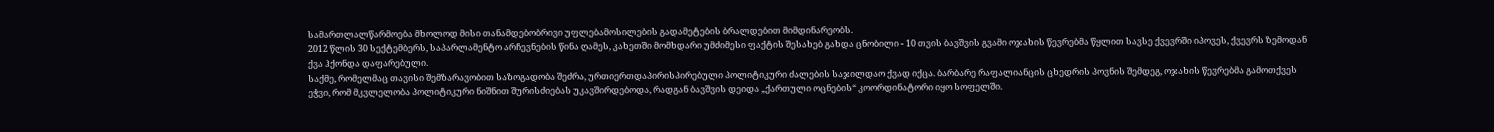სამართლალწარმოება მხოლოდ მისი თანამდებობრივი უფლებამოსილების გადამეტების ბრალდებით მიმდინარეობს.
2012 წლის 30 სექტემბერს, საპარლამენტო არჩევნების წინა ღამეს, კახეთში მომხდარი უმძიმესი ფაქტის შესახებ გახდა ცნობილი - 10 თვის ბავშვის გვამი ოჯახის წევრებმა წყლით სავსე ქვევრში იპოვეს, ქვევრს ზემოდან ქვა ჰქონდა დაფარებული.
საქმე, რომელმაც თავისი შემზარავობით საზოგადობა შეძრა, ურთიერთდაპირისპირებული პოლიტიკური ძალების საჯილდაო ქვად იქცა. ბარბარე რაფალიანცის ცხედრის პოვნის შემდეგ, ოჯახის წევრებმა გამოთქვეს ეჭვი, რომ მკვლელობა პოლიტიკური ნიშნით შურისძიებას უკავშირდებოდა, რადგან ბავშვის დეიდა „ქართული ოცნების“ კოორდინატორი იყო სოფელში.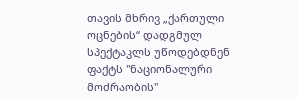თავის მხრივ „ქართული ოცნების“ დადგმულ სპექტაკლს უწოდებდნენ ფაქტს "ნაციონალური მოძრაობის"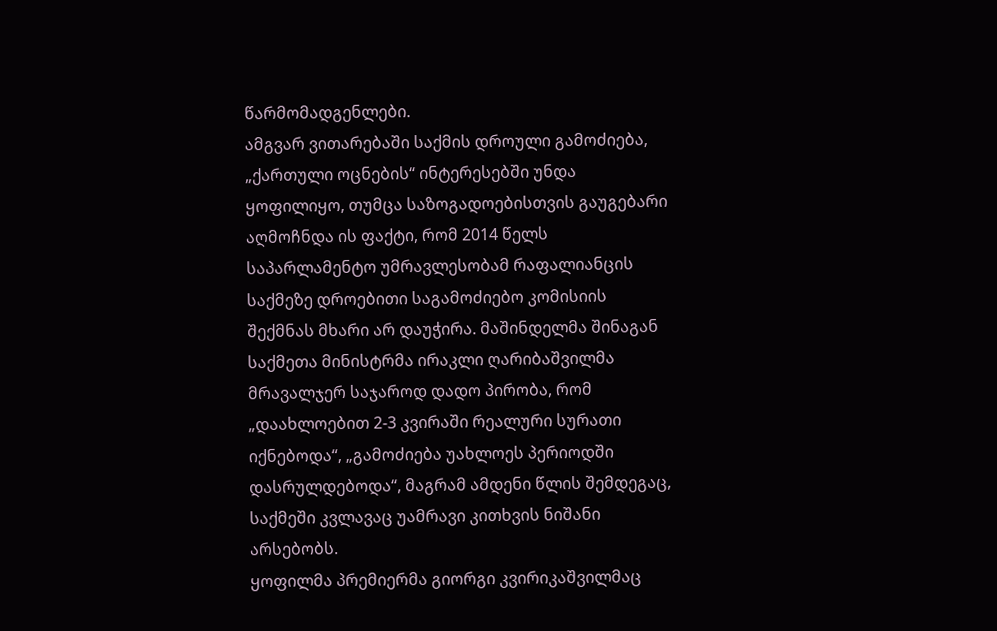წარმომადგენლები.
ამგვარ ვითარებაში საქმის დროული გამოძიება, „ქართული ოცნების“ ინტერესებში უნდა ყოფილიყო, თუმცა საზოგადოებისთვის გაუგებარი აღმოჩნდა ის ფაქტი, რომ 2014 წელს საპარლამენტო უმრავლესობამ რაფალიანცის საქმეზე დროებითი საგამოძიებო კომისიის შექმნას მხარი არ დაუჭირა. მაშინდელმა შინაგან საქმეთა მინისტრმა ირაკლი ღარიბაშვილმა მრავალჯერ საჯაროდ დადო პირობა, რომ „დაახლოებით 2-3 კვირაში რეალური სურათი იქნებოდა“, „გამოძიება უახლოეს პერიოდში დასრულდებოდა“, მაგრამ ამდენი წლის შემდეგაც, საქმეში კვლავაც უამრავი კითხვის ნიშანი არსებობს.
ყოფილმა პრემიერმა გიორგი კვირიკაშვილმაც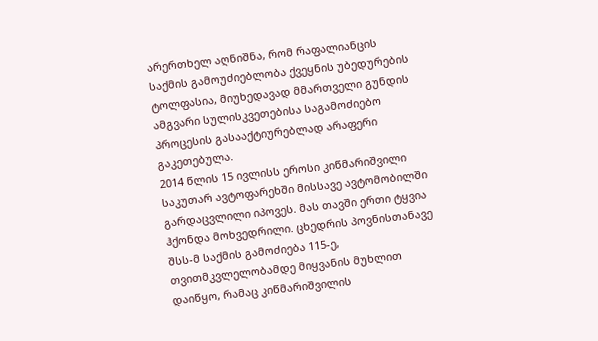არერთხელ აღნიშნა, რომ რაფალიანცის საქმის გამოუძიებლობა ქვეყნის უბედურების ტოლფასია, მიუხედავად მმართველი გუნდის ამგვარი სულისკვეთებისა საგამოძიებო პროცესის გასააქტიურებლად არაფერი გაკეთებულა.
2014 წლის 15 ივლისს ეროსი კიწმარიშვილი საკუთარ ავტოფარეხში მისსავე ავტომობილში გარდაცვლილი იპოვეს. მას თავში ერთი ტყვია ჰქონდა მოხვედრილი. ცხედრის პოვნისთანავე შსს-მ საქმის გამოძიება 115-ე, თვითმკვლელობამდე მიყვანის მუხლით დაიწყო, რამაც კიწმარიშვილის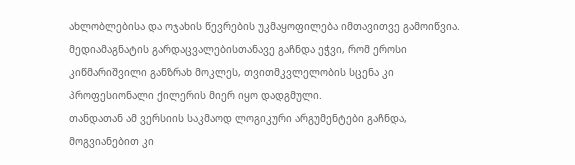ახლობლებისა და ოჯახის წევრების უკმაყოფილება იმთავითვე გამოიწვია. მედიამაგნატის გარდაცვალებისთანავე გაჩნდა ეჭვი, რომ ეროსი კიწმარიშვილი განზრახ მოკლეს, თვითმკვლელობის სცენა კი პროფესიონალი ქილერის მიერ იყო დადგმული.
თანდათან ამ ვერსიის საკმაოდ ლოგიკური არგუმენტები გაჩნდა, მოგვიანებით კი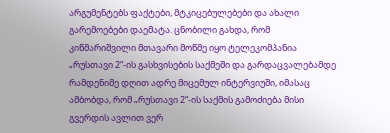არგუმენტებს ფაქტები, მტკიცებულებები და ახალი გარემოებები დაემატა. ცნობილი გახდა, რომ კიწმარიშვილი მთავარი მოწმე იყო ტელეკომპანია „რუსთავი 2“-ის გასხვისების საქმეში და გარდაცვალებამდე რამდენიმე დღით ადრე მიცემულ ინტერვიუში, იმასაც ამბობდა, რომ „რუსთავი 2“-ის საქმის გამოძიება მისი გვერდის ავლით ვერ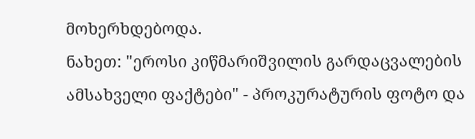მოხერხდებოდა.
ნახეთ: "ეროსი კიწმარიშვილის გარდაცვალების ამსახველი ფაქტები" - პროკურატურის ფოტო და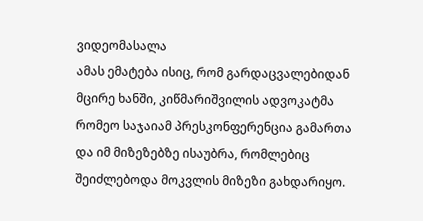ვიდეომასალა
ამას ემატება ისიც, რომ გარდაცვალებიდან მცირე ხანში, კიწმარიშვილის ადვოკატმა რომეო საჯაიამ პრესკონფერენცია გამართა და იმ მიზეზებზე ისაუბრა, რომლებიც შეიძლებოდა მოკვლის მიზეზი გახდარიყო.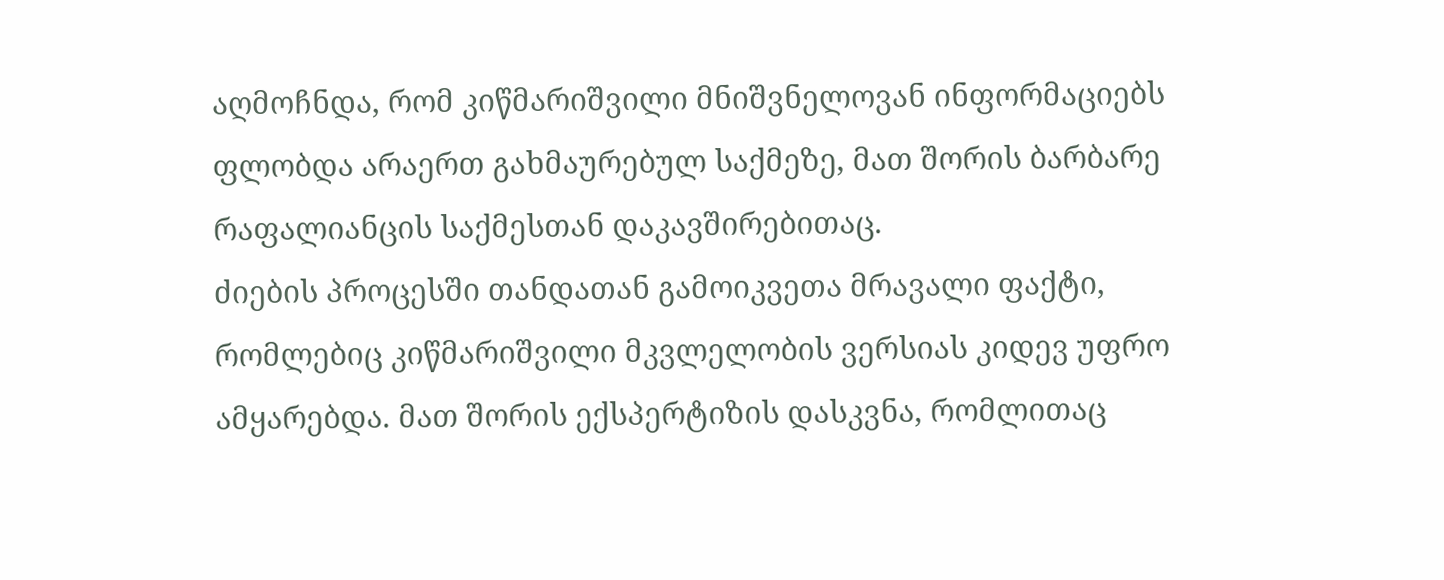აღმოჩნდა, რომ კიწმარიშვილი მნიშვნელოვან ინფორმაციებს ფლობდა არაერთ გახმაურებულ საქმეზე, მათ შორის ბარბარე რაფალიანცის საქმესთან დაკავშირებითაც.
ძიების პროცესში თანდათან გამოიკვეთა მრავალი ფაქტი, რომლებიც კიწმარიშვილი მკვლელობის ვერსიას კიდევ უფრო ამყარებდა. მათ შორის ექსპერტიზის დასკვნა, რომლითაც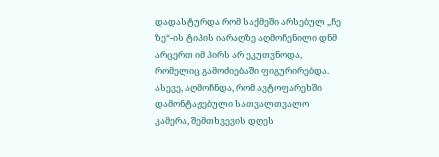დადასტურდა რომ საქმეში არსებულ „ჩე ზე“-ის ტიპის იარაღზე აღმოჩენილი დნმ არცერთ იმ პირს არ ეკუთვნოდა, რომელიც გამოძიებაში ფიგურირებდა.
ასევე, აღმოჩნდა, რომ ავტოფარეხში დამონტაჟებული სათვალთვალო კამერა, შემთხვევის დღეს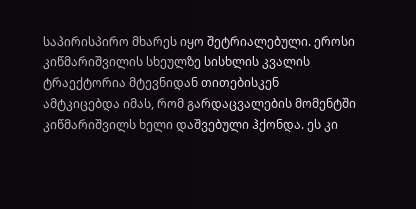საპირისპირო მხარეს იყო შეტრიალებული. ეროსი კიწმარიშვილის სხეულზე სისხლის კვალის ტრაექტორია მტევნიდან თითებისკენ ამტკიცებდა იმას, რომ გარდაცვალების მომენტში კიწმარიშვილს ხელი დაშვებული ჰქონდა. ეს კი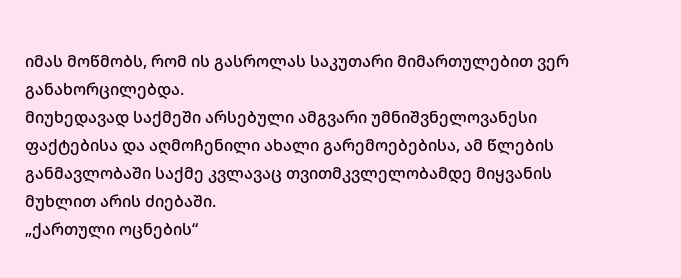იმას მოწმობს, რომ ის გასროლას საკუთარი მიმართულებით ვერ განახორცილებდა.
მიუხედავად საქმეში არსებული ამგვარი უმნიშვნელოვანესი ფაქტებისა და აღმოჩენილი ახალი გარემოებებისა, ამ წლების განმავლობაში საქმე კვლავაც თვითმკვლელობამდე მიყვანის მუხლით არის ძიებაში.
„ქართული ოცნების“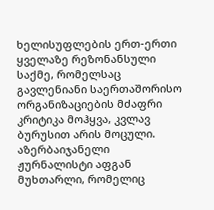ხელისუფლების ერთ-ერთი ყველაზე რეზონანსული საქმე, რომელსაც გავლენიანი საერთაშორისო ორგანიზაციების მძაფრი კრიტიკა მოჰყვა, კვლავ ბურუსით არის მოცული. აზერბაიჯანელი ჟურნალისტი აფგან მუხთარლი, რომელიც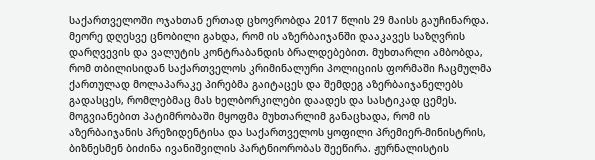საქართველოში ოჯახთან ერთად ცხოვრობდა 2017 წლის 29 მაისს გაუჩინარდა. მეორე დღესვე ცნობილი გახდა, რომ ის აზერბაიჯანში დააკავეს საზღვრის დარღვევის და ვალუტის კონტრაბანდის ბრალდებებით. მუხთარლი ამბობდა, რომ თბილისიდან საქართველოს კრიმინალური პოლიციის ფორმაში ჩაცმულმა ქართულად მოლაპარაკე პირებმა გაიტაცეს და შემდეგ აზერბაიჯანელებს გადასცეს, რომლებმაც მას ხელბორკილები დაადეს და სასტიკად ცემეს.
მოგვიანებით პატიმრობაში მყოფმა მუხთარლიმ განაცხადა, რომ ის აზერბაიჯანის პრეზიდენტისა და საქართველოს ყოფილი პრემიერ-მინისტრის, ბიზნესმენ ბიძინა ივანიშვილის პარტნიორობას შეეწირა. ჟურნალისტის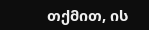თქმით, ის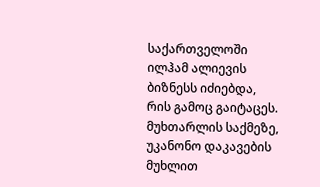საქართველოში ილჰამ ალიევის ბიზნესს იძიებდა, რის გამოც გაიტაცეს. მუხთარლის საქმეზე, უკანონო დაკავების მუხლით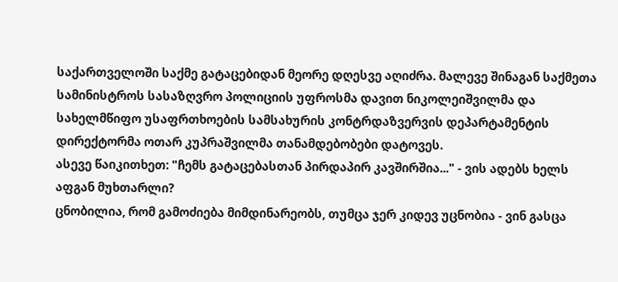საქართველოში საქმე გატაცებიდან მეორე დღესვე აღიძრა. მალევე შინაგან საქმეთა სამინისტროს სასაზღვრო პოლიციის უფროსმა დავით ნიკოლეიშვილმა და სახელმწიფო უსაფრთხოების სამსახურის კონტრდაზვერვის დეპარტამენტის დირექტორმა ოთარ კუპრაშვილმა თანამდებობები დატოვეს.
ასევე წაიკითხეთ: "ჩემს გატაცებასთან პირდაპირ კავშირშია..." - ვის ადებს ხელს აფგან მუხთარლი?
ცნობილია, რომ გამოძიება მიმდინარეობს, თუმცა ჯერ კიდევ უცნობია - ვინ გასცა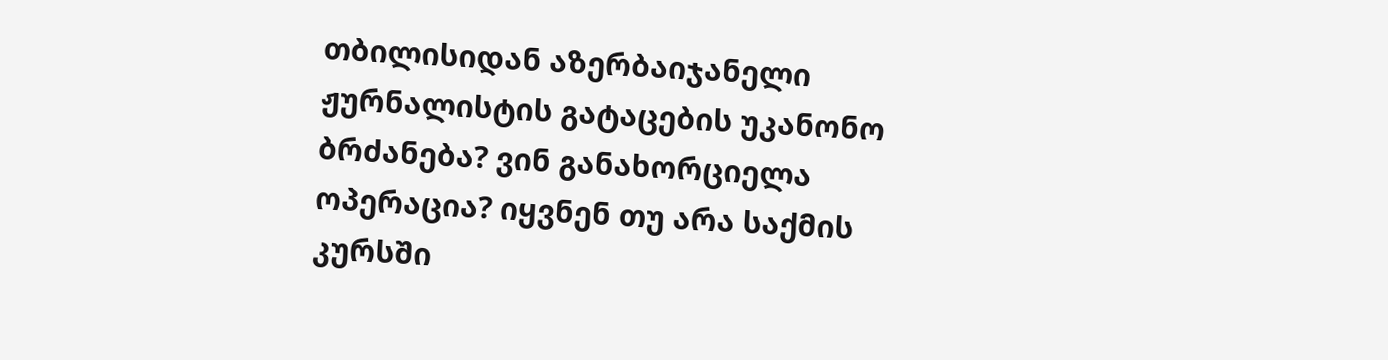თბილისიდან აზერბაიჯანელი ჟურნალისტის გატაცების უკანონო ბრძანება? ვინ განახორციელა ოპერაცია? იყვნენ თუ არა საქმის კურსში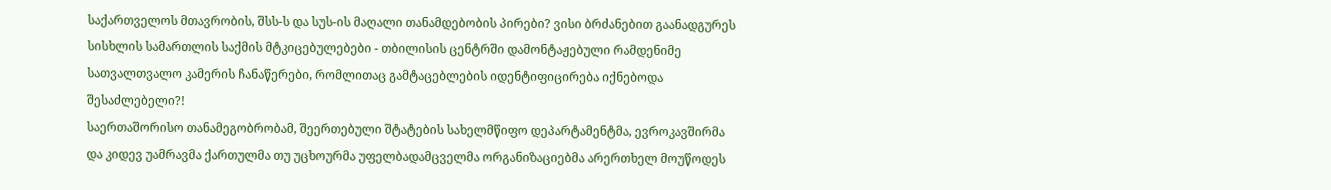საქართველოს მთავრობის, შსს-ს და სუს-ის მაღალი თანამდებობის პირები? ვისი ბრძანებით გაანადგურეს სისხლის სამართლის საქმის მტკიცებულებები - თბილისის ცენტრში დამონტაჟებული რამდენიმე სათვალთვალო კამერის ჩანაწერები, რომლითაც გამტაცებლების იდენტიფიცირება იქნებოდა შესაძლებელი?!
საერთაშორისო თანამეგობრობამ, შეერთებული შტატების სახელმწიფო დეპარტამენტმა, ევროკავშირმა და კიდევ უამრავმა ქართულმა თუ უცხოურმა უფელბადამცველმა ორგანიზაციებმა არერთხელ მოუწოდეს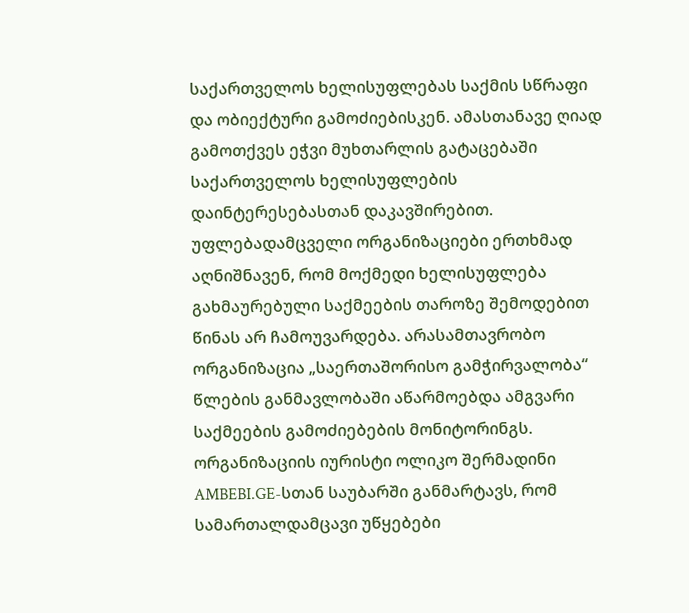საქართველოს ხელისუფლებას საქმის სწრაფი და ობიექტური გამოძიებისკენ. ამასთანავე ღიად გამოთქვეს ეჭვი მუხთარლის გატაცებაში საქართველოს ხელისუფლების დაინტერესებასთან დაკავშირებით.
უფლებადამცველი ორგანიზაციები ერთხმად აღნიშნავენ, რომ მოქმედი ხელისუფლება გახმაურებული საქმეების თაროზე შემოდებით წინას არ ჩამოუვარდება. არასამთავრობო ორგანიზაცია „საერთაშორისო გამჭირვალობა“ წლების განმავლობაში აწარმოებდა ამგვარი საქმეების გამოძიებების მონიტორინგს.
ორგანიზაციის იურისტი ოლიკო შერმადინი AMBEBI.GE-სთან საუბარში განმარტავს, რომ სამართალდამცავი უწყებები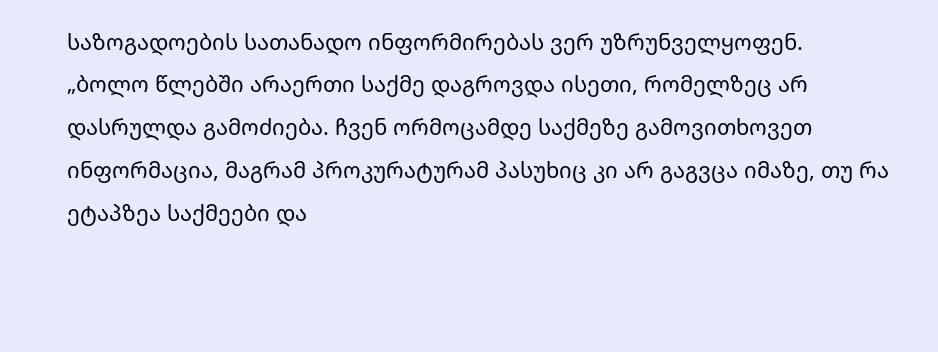საზოგადოების სათანადო ინფორმირებას ვერ უზრუნველყოფენ.
„ბოლო წლებში არაერთი საქმე დაგროვდა ისეთი, რომელზეც არ დასრულდა გამოძიება. ჩვენ ორმოცამდე საქმეზე გამოვითხოვეთ ინფორმაცია, მაგრამ პროკურატურამ პასუხიც კი არ გაგვცა იმაზე, თუ რა ეტაპზეა საქმეები და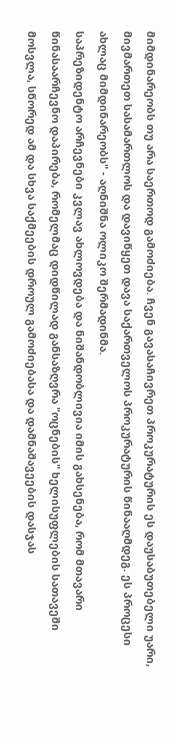მიმდინარეობს თუ არა საერთოდ გამოძიება. ჩვენ გავასაჩივრეთ პროკურატურის ეს დაუსაბუთებელი უარი, მივმართეთ სასამართლოს და დავიწყეთ დავა საქართველოს პროკურატურის წინააღმდეგ. ეს პროცესი ახლაც მიმდინარეობს" - აღნიშნა ოლიკო შერმადინმა.
საპრეზიდენტო არჩევნები კვლავ ახლოვდება და ნიშანდობლივია იმის გახსენება, რომ მთავარი წინასაარჩევნო დაპირება, რომელმაც დიდწილად განსაზღვრა "ოცნების" ხელისუფლების სათავეში მოსვლა, სწორედ ამ და სხვა საქმეების დროულ გამოძიებასა და დამნაშავეების დასჯას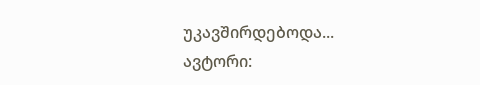უკავშირდებოდა...
ავტორი: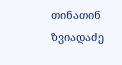თინათინ ზვიადაძე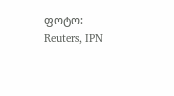ფოტო: Reuters, IPN